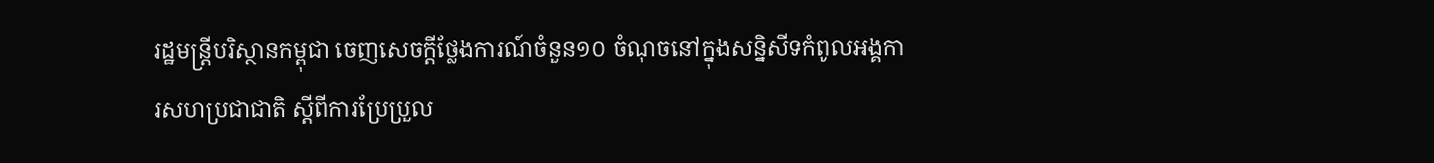រដ្ឋមន្ត្រីបរិស្ថានកម្ពុជា ចេញសេចក្តីថ្លែងការណ៍ចំនួន១០ ចំណុចនៅក្នុងសន្និសីទកំពូលអង្គការសហប្រជាជាតិ ស្តីពីការប្រែប្រួល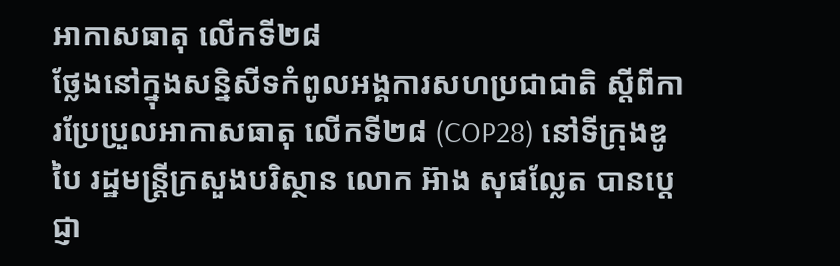អាកាសធាតុ លើកទី២៨
ថ្លែងនៅក្នុងសន្និសីទកំពូលអង្គការសហប្រជាជាតិ ស្តីពីការប្រែប្រួលអាកាសធាតុ លើកទី២៨ (COP28) នៅទីក្រុងឌូបៃ រដ្ឋមន្ត្រីក្រសួងបរិស្ថាន លោក អ៊ាង សុផល្លែត បានប្តេជ្ញា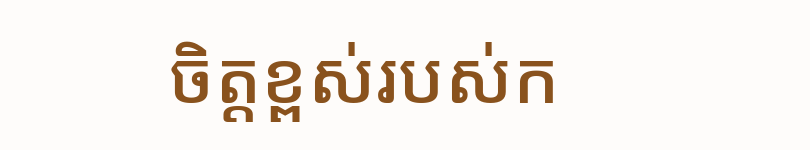ចិត្តខ្ពស់របស់ក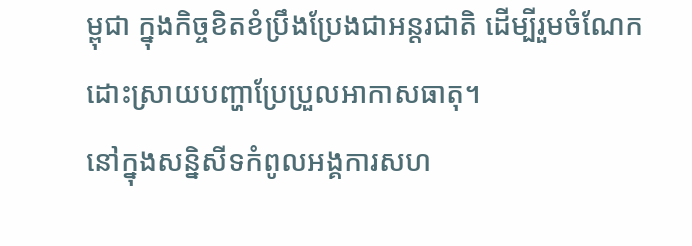ម្ពុជា ក្នុងកិច្ចខិតខំប្រឹងប្រែងជាអន្តរជាតិ ដើម្បីរួមចំណែកដោះស្រាយបញ្ហាប្រែប្រួលអាកាសធាតុ។
នៅក្នុងសន្និសីទកំពូលអង្គការសហ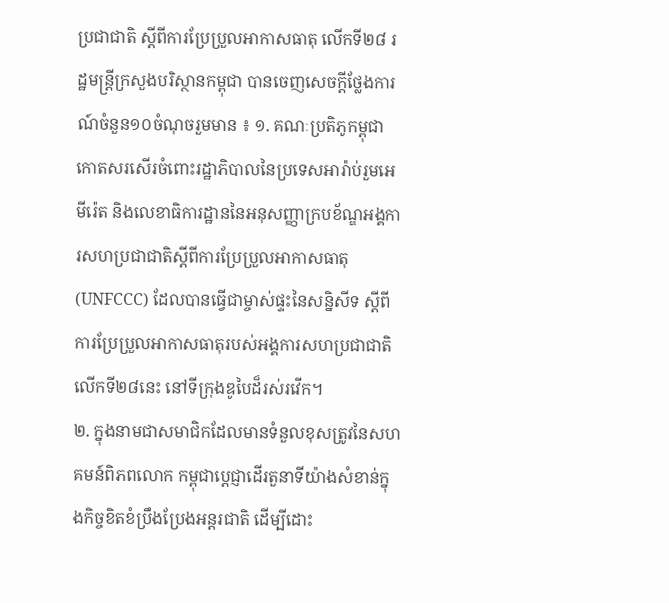ប្រជាជាតិ ស្តីពីការប្រែប្រួលអាកាសធាតុ លើកទី២៨ រដ្ឋមន្ត្រីក្រសួងបរិស្ថានកម្ពុជា បានចេញសេចក្តីថ្លែងការណ៍ចំនួន១០ចំណុចរួមមាន ៖ ១. គណៈប្រតិភូកម្ពុជាកោតសរសើរចំពោះរដ្ឋាភិបាលនៃប្រទេសអារ៉ាប់រួមអេមីរ៉េត និងលេខាធិការដ្ឋាននៃអនុសញ្ញាក្របខ័ណ្ឌអង្គការសហប្រជាជាតិស្តីពីការប្រែប្រួលអាកាសធាតុ(UNFCCC) ដែលបានធ្វើជាម្ចាស់ផ្ទះនៃសន្និសីទ ស្តីពីការប្រែប្រួលអាកាសធាតុរបស់អង្គការសហប្រជាជាតិលើកទី២៨នេះ នៅទីក្រុងឌូបៃដ៏រស់រវើក។
២. ក្នុងនាមជាសមាជិកដែលមានទំនួលខុសត្រូវនៃសហគមន៍ពិភពលោក កម្ពុជាប្តេជ្ញាដើរតួនាទីយ៉ាងសំខាន់ក្នុងកិច្ចខិតខំប្រឹងប្រែងអន្តរជាតិ ដើម្បីដោះ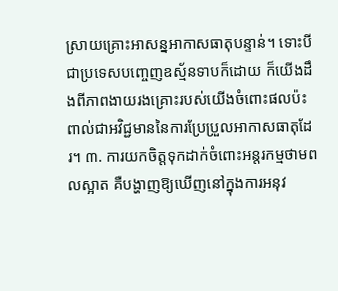ស្រាយគ្រោះអាសន្នអាកាសធាតុបន្ទាន់។ ទោះបីជាប្រទេសបញ្ចេញឧស្ម័នទាបក៏ដោយ ក៏យើងដឹងពីភាពងាយរងគ្រោះរបស់យើងចំពោះផលប៉ះពាល់ជាអវិជ្ជមាននៃការប្រែប្រួលអាកាសធាតុដែរ។ ៣. ការយកចិត្តទុកដាក់ចំពោះអន្តរកម្មថាមពលស្អាត គឺបង្ហាញឱ្យឃើញនៅក្នុងការអនុវ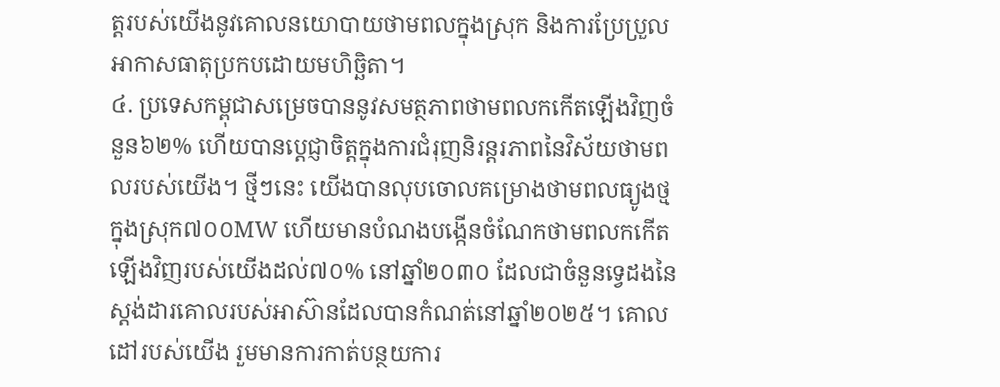ត្តរបស់យើងនូវគោលនយោបាយថាមពលក្នុងស្រុក និងការប្រែប្រួលអាកាសធាតុប្រកបដោយមហិច្ឆិតា។
៤. ប្រទេសកម្ពុជាសម្រេចបាននូវសមត្ថភាពថាមពលកកើតឡើងវិញចំនួន៦២% ហើយបានប្តេជ្ញាចិត្តក្នុងការជំរុញនិរន្តរភាពនៃវិស័យថាមពលរបស់យើង។ ថ្មីៗនេះ យើងបានលុបចោលគម្រោងថាមពលធ្យូងថ្មក្នុងស្រុក៧០០MW ហើយមានបំណងបង្កើនចំណែកថាមពលកកើតឡើងវិញរបស់យើងដល់៧០% នៅឆ្នាំ២០៣០ ដែលជាចំនួនទ្វេដងនៃស្តង់ដារគោលរបស់អាស៊ានដែលបានកំណត់នៅឆ្នាំ២០២៥។ គោលដៅរបស់យើង រួមមានការកាត់បន្ថយការ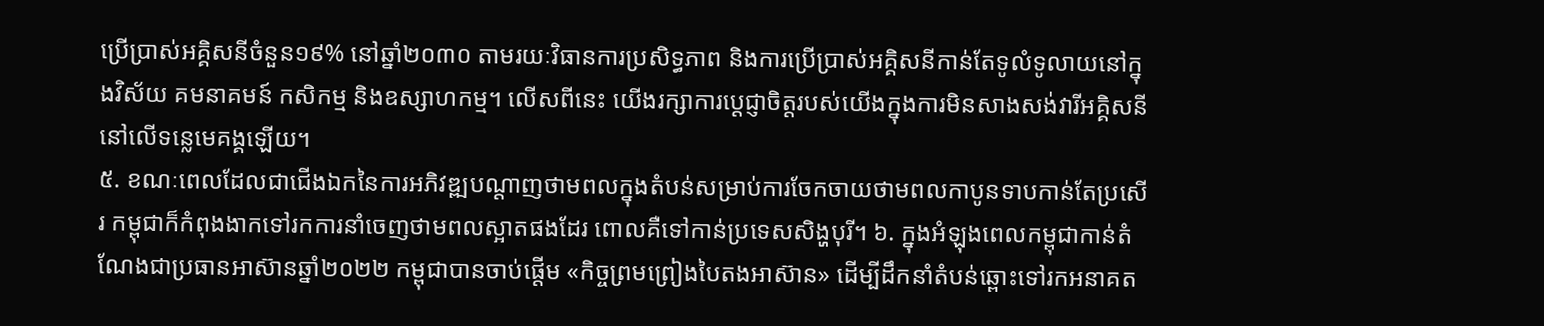ប្រើប្រាស់អគ្គិសនីចំនួន១៩% នៅឆ្នាំ២០៣០ តាមរយៈវិធានការប្រសិទ្ធភាព និងការប្រើប្រាស់អគ្គិសនីកាន់តែទូលំទូលាយនៅក្នុងវិស័យ គមនាគមន៍ កសិកម្ម និងឧស្សាហកម្ម។ លើសពីនេះ យើងរក្សាការប្តេជ្ញាចិត្តរបស់យើងក្នុងការមិនសាងសង់វារីអគ្គិសនីនៅលើទន្លេមេគង្គឡើយ។
៥. ខណៈពេលដែលជាជើងឯកនៃការអភិវឌ្ឍបណ្តាញថាមពលក្នុងតំបន់សម្រាប់ការចែកចាយថាមពលកាបូនទាបកាន់តែប្រសើរ កម្ពុជាក៏កំពុងងាកទៅរកការនាំចេញថាមពលស្អាតផងដែរ ពោលគឺទៅកាន់ប្រទេសសិង្ហបុរី។ ៦. ក្នុងអំឡុងពេលកម្ពុជាកាន់តំណែងជាប្រធានអាស៊ានឆ្នាំ២០២២ កម្ពុជាបានចាប់ផ្តើម «កិច្ចព្រមព្រៀងបៃតងអាស៊ាន» ដើម្បីដឹកនាំតំបន់ឆ្ពោះទៅរកអនាគត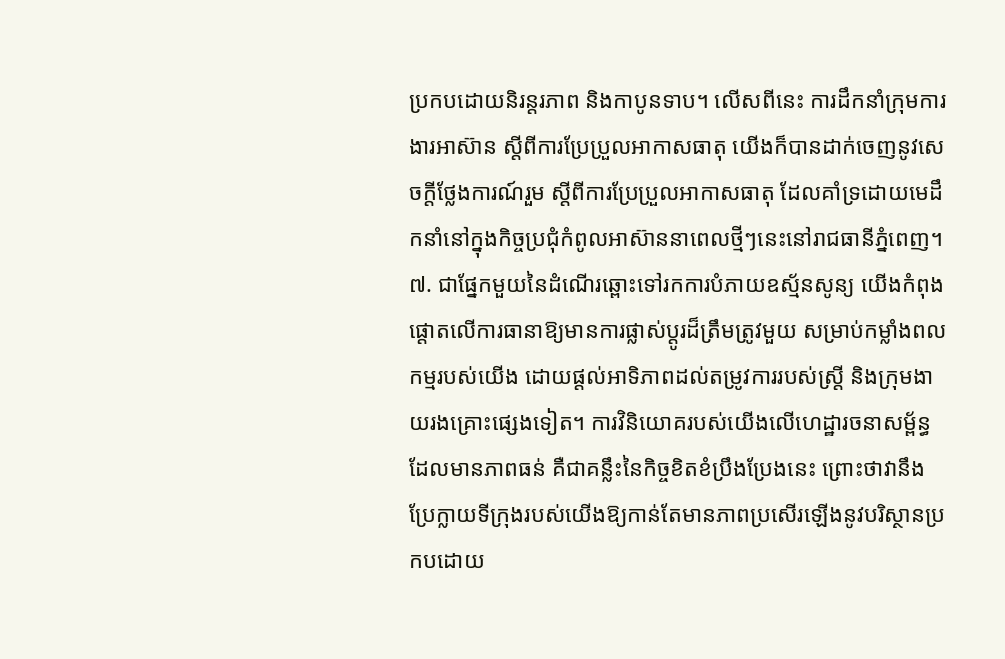ប្រកបដោយនិរន្តរភាព និងកាបូនទាប។ លើសពីនេះ ការដឹកនាំក្រុមការងារអាស៊ាន ស្តីពីការប្រែប្រួលអាកាសធាតុ យើងក៏បានដាក់ចេញនូវសេចក្តីថ្លែងការណ៍រួម ស្តីពីការប្រែប្រួលអាកាសធាតុ ដែលគាំទ្រដោយមេដឹកនាំនៅក្នុងកិច្ចប្រជុំកំពូលអាស៊ាននាពេលថ្មីៗនេះនៅរាជធានីភ្នំពេញ។
៧. ជាផ្នែកមួយនៃដំណើរឆ្ពោះទៅរកការបំភាយឧស្ម័នសូន្យ យើងកំពុងផ្តោតលើការធានាឱ្យមានការផ្លាស់ប្តូរដ៏ត្រឹមត្រូវមួយ សម្រាប់កម្លាំងពលកម្មរបស់យើង ដោយផ្តល់អាទិភាពដល់តម្រូវការរបស់ស្ត្រី និងក្រុមងាយរងគ្រោះផ្សេងទៀត។ ការវិនិយោគរបស់យើងលើហេដ្ឋារចនាសម្ព័ន្ធដែលមានភាពធន់ គឺជាគន្លឹះនៃកិច្ចខិតខំប្រឹងប្រែងនេះ ព្រោះថាវានឹងប្រែក្លាយទីក្រុងរបស់យើងឱ្យកាន់តែមានភាពប្រសើរឡើងនូវបរិស្ថានប្រកបដោយ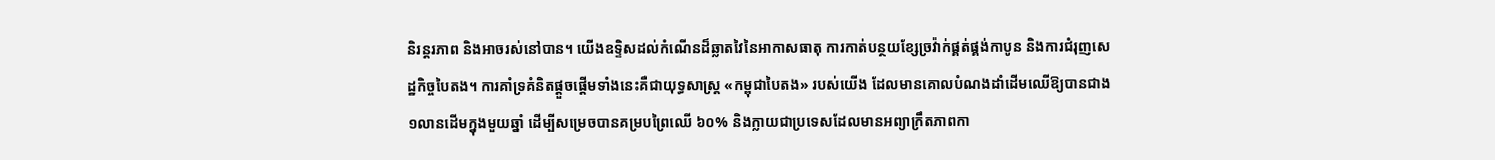និរន្តរភាព និងអាចរស់នៅបាន។ យើងឧទ្ទិសដល់កំណើនដ៏ឆ្លាតវៃនៃអាកាសធាតុ ការកាត់បន្ថយខ្សែច្រវ៉ាក់ផ្គត់ផ្គង់កាបូន និងការជំរុញសេដ្ឋកិច្ចបៃតង។ ការគាំទ្រគំនិតផ្តួចផ្តើមទាំងនេះគឺជាយុទ្ធសាស្ត្រ «កម្ពុជាបៃតង» របស់យើង ដែលមានគោលបំណងដាំដើមឈើឱ្យបានជាង១លានដើមក្នុងមួយឆ្នាំ ដើម្បីសម្រេចបានគម្របព្រៃឈើ ៦០% និងក្លាយជាប្រទេសដែលមានអព្យាក្រឹតភាពកា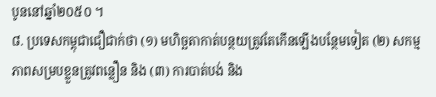បូននៅឆ្នាំ២០៥០ ។
៨. ប្រទេសកម្ពុជាជឿជាក់ថា (១) មហិច្ឆតាកាត់បន្ថយត្រូវតែកើនឡើងបន្ថែមទៀត (២) សកម្មភាពសម្របខ្លួនត្រូវពន្លឿន និង (៣) ការបាត់បង់ និង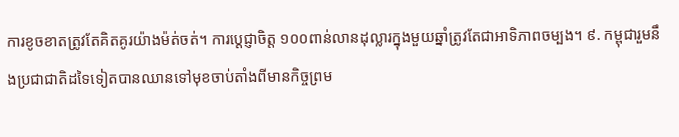ការខូចខាតត្រូវតែគិតគូរយ៉ាងម៉ត់ចត់។ ការប្តេជ្ញាចិត្ត ១០០ពាន់លានដុល្លារក្នុងមួយឆ្នាំត្រូវតែជាអាទិភាពចម្បង។ ៩. កម្ពុជារួមនឹងប្រជាជាតិដទៃទៀតបានឈានទៅមុខចាប់តាំងពីមានកិច្ចព្រម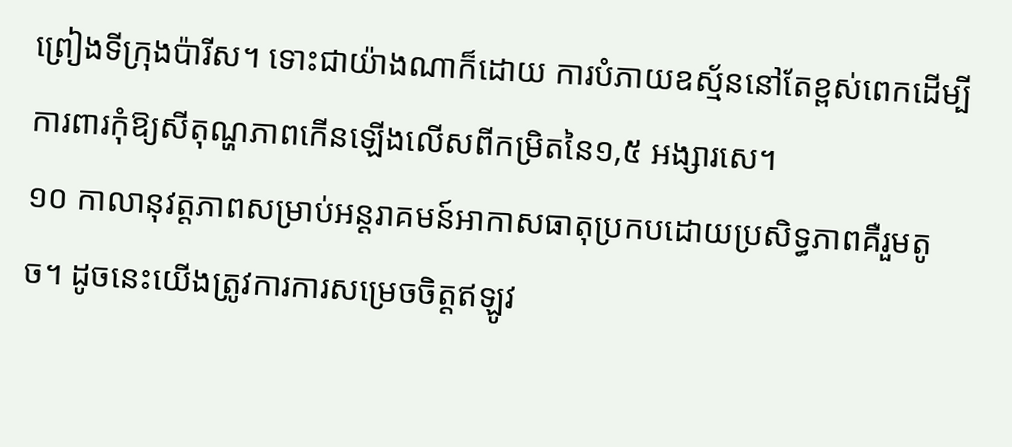ព្រៀងទីក្រុងប៉ារីស។ ទោះជាយ៉ាងណាក៏ដោយ ការបំភាយឧស្ម័ននៅតែខ្ពស់ពេកដើម្បីការពារកុំឱ្យសីតុណ្ហភាពកើនឡើងលើសពីកម្រិតនៃ១,៥ អង្សារសេ។
១០ កាលានុវត្តភាពសម្រាប់អន្តរាគមន៍អាកាសធាតុប្រកបដោយប្រសិទ្ធភាពគឺរួមតូច។ ដូចនេះយើងត្រូវការការសម្រេចចិត្តឥឡូវ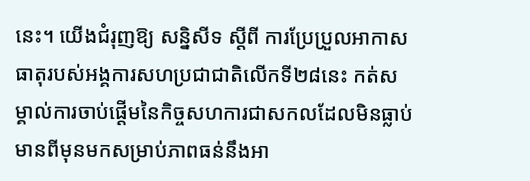នេះ។ យើងជំរុញឱ្យ សន្និសីទ ស្តីពី ការប្រែប្រួលអាកាសធាតុរបស់អង្គការសហប្រជាជាតិលើកទី២៨នេះ កត់សម្គាល់ការចាប់ផ្តើមនៃកិច្ចសហការជាសកលដែលមិនធ្លាប់មានពីមុនមកសម្រាប់ភាពធន់នឹងអា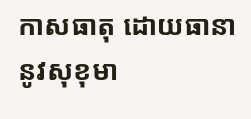កាសធាតុ ដោយធានានូវសុខុមា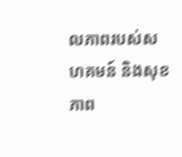លភាពរបស់សហគមន៍ និងសុខភាព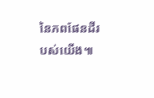នៃភពផែនដីរបស់យើង៕